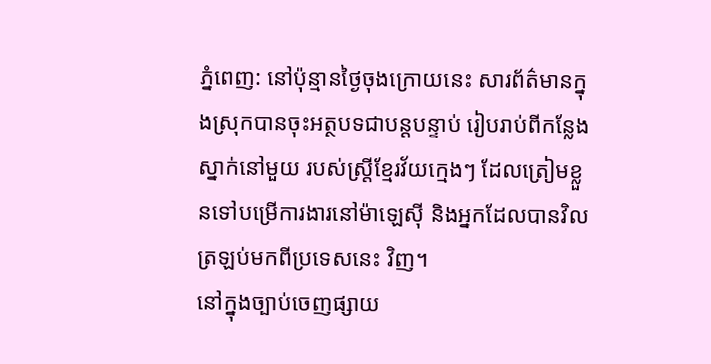ភ្នំពេញ: នៅប៉ុន្មានថ្ងៃចុងក្រោយនេះ សារព័ត៌មានក្នុងស្រុកបានចុះអត្ថបទជាបន្តបន្ទាប់ រៀបរាប់ពីកន្លែងស្នាក់នៅមួយ របស់ស្ត្រីខ្មែរវ័យក្មេងៗ ដែលត្រៀមខ្លួនទៅបម្រើការងារនៅម៉ាឡេស៊ី និងអ្នកដែលបានវិលត្រឡប់មកពីប្រទេសនេះ វិញ។
នៅក្នុងច្បាប់ចេញផ្សាយ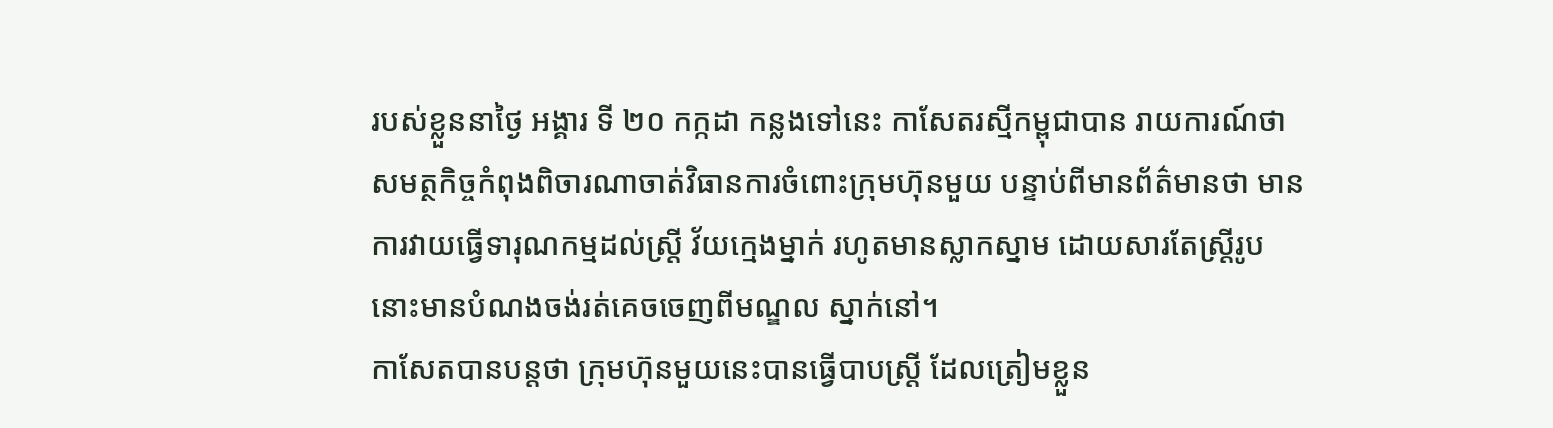របស់ខ្លួននាថ្ងៃ អង្គារ ទី ២០ កក្កដា កន្លងទៅនេះ កាសែតរស្មីកម្ពុជាបាន រាយការណ៍ថា សមត្ថកិច្ចកំពុងពិចារណាចាត់វិធានការចំពោះក្រុមហ៊ុនមួយ បន្ទាប់ពីមានព័ត៌មានថា មានការវាយធ្វើទារុណកម្មដល់ស្ត្រី វ័យក្មេងម្នាក់ រហូតមានស្លាកស្នាម ដោយសារតែស្ត្រីរូបនោះមានបំណងចង់រត់គេចចេញពីមណ្ឌល ស្នាក់នៅ។
កាសែតបានបន្តថា ក្រុមហ៊ុនមួយនេះបានធ្វើបាបស្ត្រី ដែលត្រៀមខ្លួន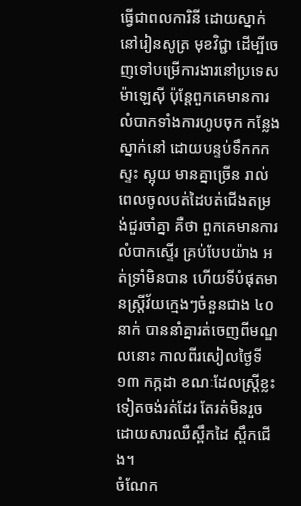ធ្វើជាពលការិនី ដោយស្នាក់នៅរៀនសូត្រ មុខវិជ្ជា ដើម្បីចេញទៅបម្រើការងារនៅប្រទេសម៉ាឡេស៊ី ប៉ុន្តែពួកគេមានការលំបាកទាំងការហូបចុក កន្លែងស្នាក់នៅ ដោយបន្ទប់ទឹកកកស្ទះ ស្អុយ មានគ្នាច្រើន រាល់ពេលចូលបត់ដៃបត់ជើងតម្រង់ជួរចាំគ្នា គឺថា ពួកគេមានការលំបាកស្ទើរ គ្រប់បែបយ៉ាង អត់ទ្រាំមិនបាន ហើយទីបំផុតមានស្ត្រីវ័យក្មេងៗចំនួនជាង ៤០ នាក់ បាននាំគ្នារត់ចេញពីមណ្ឌលនោះ កាលពីរសៀលថ្ងៃទី ១៣ កក្កដា ខណៈដែលស្ត្រីខ្លះទៀតចង់រត់ដែរ តែរត់មិនរួច ដោយសារឈឺស្ពឹកដៃ ស្ពឹកជើង។
ចំណែក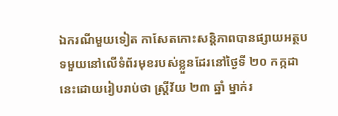ឯករណីមួយទៀត កាសែតកោះសន្តិភាពបានផ្សាយអត្ថបទមួយនៅលើទំព័រមុខរបស់ខ្លួនដែរនៅថ្ងៃទី ២០ កក្កដា នេះដោយរៀបរាប់ថា ស្ត្រីវ័យ ២៣ ឆ្នាំ ម្នាក់រ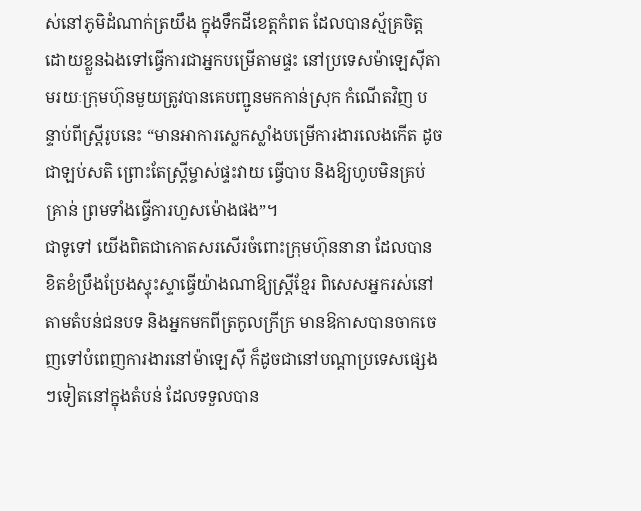ស់នៅភូមិដំណាក់ត្រយឹង ក្នុងទឹកដីខេត្តកំពត ដែលបានស្ម័គ្រចិត្ត ដោយខ្លួនឯងទៅធ្វើការជាអ្នកបម្រើតាមផ្ទះ នៅប្រទេសម៉ាឡេស៊ីតាមរយៈក្រុមហ៊ុនមួយត្រូវបានគេបញ្ជូនមកកាន់ស្រុក កំណើតវិញ បន្ទាប់ពីស្ត្រីរូបនេះ “មានអាការស្លេកស្លាំងបម្រើការងារលេងកើត ដូចជាឡប់សតិ ព្រោះតែស្ត្រីម្ចាស់ផ្ទះវាយ ធ្វើបាប និងឱ្យហូបមិនគ្រប់គ្រាន់ ព្រមទាំងធ្វើការហួសម៉ោងផង”។
ជាទូទៅ យើងពិតជាកោតសរសើរចំពោះក្រុមហ៊ុននានា ដែលបានខិតខំប្រឹងប្រែងស្ទុះស្ទាធ្វើយ៉ាងណាឱ្យស្ត្រីខ្មែរ ពិសេសអ្នករស់នៅតាមតំបន់ជនបទ និងអ្នកមកពីត្រកូលក្រីក្រ មានឱកាសបានចាកចេញទៅបំពេញការងារនៅម៉ាឡេស៊ី ក៏ដូចជានៅបណ្តាប្រទេសផ្សេងៗទៀតនៅក្នុងតំបន់ ដែលទទួលបាន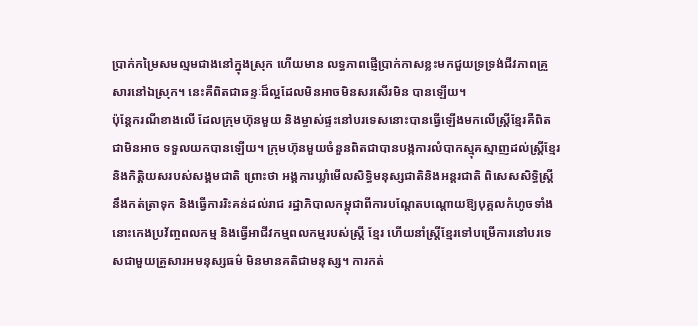ប្រាក់កម្រៃសមល្មមជាងនៅក្នុងស្រុក ហើយមាន លទ្ធភាពផ្ញើប្រាក់កាសខ្លះមកជួយទ្រទ្រង់ជីវភាពគ្រួសារនៅឯស្រុក។ នេះគឺពិតជាឆន្ទៈដ៏ល្អដែលមិនអាចមិនសរសើរមិន បានឡើយ។
ប៉ុន្តែករណីខាងលើ ដែលក្រុមហ៊ុនមួយ និងម្ចាស់ផ្ទះនៅបរទេសនោះបានធ្វើឡើងមកលើស្ត្រីខ្មែរគឺពិតជាមិនអាច ទទួលយកបានឡើយ។ ក្រុមហ៊ុនមួយចំនួនពិតជាបានបង្កការលំបាកស្មុគស្មាញដល់ស្ត្រីខ្មែរ និងកិត្តិយសរបស់សង្គមជាតិ ព្រោះថា អង្គការឃ្លាំមើលសិទ្ធិមនុស្សជាតិនិងអន្តរជាតិ ពិសេសសិទ្ធិស្ត្រីនឹងកត់ត្រាទុក និងធ្វើការរិះគន់ដល់រាជ រដ្ឋាភិបាលកម្ពុជាពីការបណ្តែតបណ្តោយឱ្យបុគ្គលកំហូចទាំងនោះកេងប្រវ័ញ្ចពលកម្ម និងធ្វើអាជីវកម្មពលកម្មរបស់ស្ត្រី ខ្មែរ ហើយនាំស្ត្រីខ្មែរទៅបម្រើការនៅបរទេសជាមួយគ្រួសារអមនុស្សធម៌ មិនមានគតិជាមនុស្ស។ ការកត់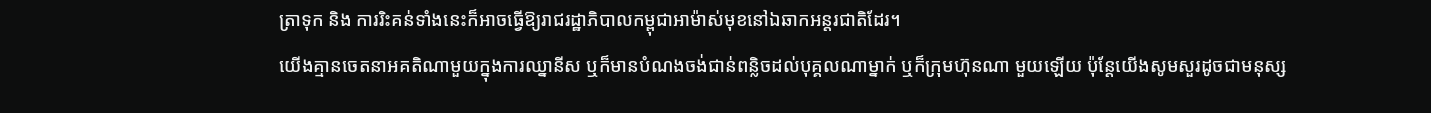ត្រាទុក និង ការរិះគន់ទាំងនេះក៏អាចធ្វើឱ្យរាជរដ្ឋាភិបាលកម្ពុជាអាម៉ាស់មុខនៅឯឆាកអន្តរជាតិដែរ។
យើងគ្មានចេតនាអគតិណាមួយក្នុងការឈ្នានីស ឬក៏មានបំណងចង់ជាន់ពន្លិចដល់បុគ្គលណាម្នាក់ ឬក៏ក្រុមហ៊ុនណា មួយឡើយ ប៉ុន្តែយើងសូមសួរដូចជាមនុស្ស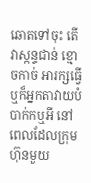ឆោតទៅចុះ តើវាស្កន្ទជាន់ ខ្មោចកាច់ អារក្សធ្វើ ឬក៏អ្នកតាវាយបំបាក់កឬអី នៅពេលដែលក្រុមហ៊ុនមួយ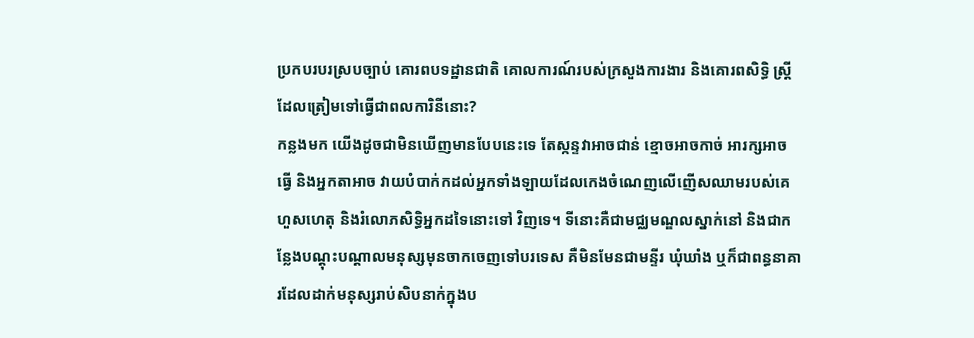ប្រកបរបរស្របច្បាប់ គោរពបទដ្ឋានជាតិ គោលការណ៍របស់ក្រសួងការងារ និងគោរពសិទ្ធិ ស្ត្រី ដែលត្រៀមទៅធ្វើជាពលការិនីនោះ?
កន្លងមក យើងដូចជាមិនឃើញមានបែបនេះទេ តែស្កន្ទវាអាចជាន់ ខ្មោចអាចកាច់ អារក្សអាចធ្វើ និងអ្នកតាអាច វាយបំបាក់កដល់អ្នកទាំងឡាយដែលកេងចំណេញលើញើសឈាមរបស់គេហួសហេតុ និងរំលោភសិទ្ធិអ្នកដទៃនោះទៅ វិញទេ។ ទីនោះគឺជាមជ្ឈមណ្ឌលស្នាក់នៅ និងជាកន្លែងបណ្តុះបណ្តាលមនុស្សមុនចាកចេញទៅបរទេស គឺមិនមែនជាមន្ទីរ ឃុំឃាំង ឬក៏ជាពន្ធនាគារដែលដាក់មនុស្សរាប់សិបនាក់ក្នុងប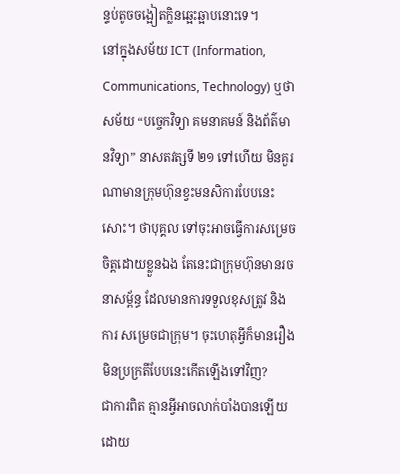ន្ទប់តូចចង្អៀតក្លិនឆ្អេះឆ្អាបនោះទេ។
នៅក្នុងសម័យ ICT (Information, Communications, Technology) ឬថាសម័យ “បច្ចេកវិទ្យា គមនាគមន៍ និងព័ត៌មានវិទ្យា” នាសតវត្សទី ២១ ទៅហើយ មិនគួរណាមានក្រុមហ៊ុនខ្វះមនសិការបែបនេះសោះ។ ថាបុគ្គល ទៅចុះអាចធ្វើការសម្រេចចិត្តដោយខ្លួនឯង តែនេះជាក្រុមហ៊ុនមានរចនាសម្ព័ន្ធ ដែលមានការទទួលខុសត្រូវ និងការ សម្រេចជាក្រុម។ ចុះហេតុអ្វីក៏មានរឿងមិនប្រក្រតីបែបនេះកើតឡើងទៅវិញ?
ជាការពិត គ្មានអ្វីអាចលាក់បាំងបានឡើយ ដោយ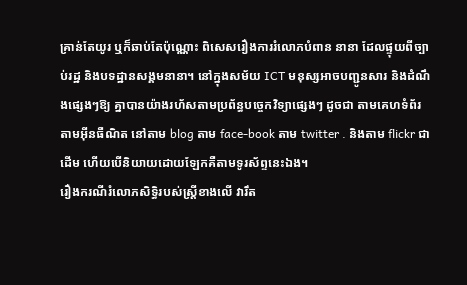គ្រាន់តែយូរ ឬក៏ឆាប់តែប៉ុណ្ណោះ ពិសេសរឿងការរំលោភបំពាន នានា ដែលផ្ទុយពីច្បាប់រដ្ឋ និងបទដ្ឋានសង្គមនានា។ នៅក្នុងសម័យ ICT មនុស្សអាចបញ្ជូនសារ និងដំណឹងផ្សេងៗឱ្យ គ្នាបានយ៉ាងរហ័សតាមប្រព័ន្ធបច្ចេកវិទ្យាផ្សេងៗ ដូចជា តាមគេហទំព័រ តាមអ៊ីនធឺណិត នៅតាម blog តាម face-book តាម twitter . និងតាម flickr ជាដើម ហើយបើនិយាយដោយឡែកគឺតាមទូរស័ព្ទនេះឯង។
រឿងករណីរំលោភសិទ្ធិរបស់ស្ត្រីខាងលើ វារឹត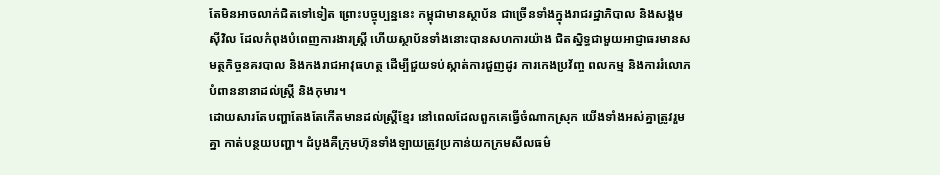តែមិនអាចលាក់ជិតទៅទៀត ព្រោះបច្ចុប្បន្ននេះ កម្ពុជាមានស្ថាប័ន ជាច្រើនទាំងក្នុងរាជរដ្ឋាភិបាល និងសង្គមស៊ីវិល ដែលកំពុងបំពេញការងារស្ត្រី ហើយស្ថាប័នទាំងនោះបានសហការយ៉ាង ជិតស្និទ្ធជាមួយអាជ្ញាធរមានសមត្ថកិច្ចនគរបាល និងកងរាជអាវុធហត្ថ ដើម្បីជួយទប់ស្កាត់ការជួញដូរ ការកេងប្រវ័ញ្ច ពលកម្ម និងការរំលោភបំពាននានាដល់ស្ត្រី និងកុមារ។
ដោយសារតែបញ្ហាតែងតែកើតមានដល់ស្ត្រីខ្មែរ នៅពេលដែលពួកគេធ្វើចំណាកស្រុក យើងទាំងអស់គ្នាត្រូវរួមគ្នា កាត់បន្ថយបញ្ហា។ ដំបូងគឺក្រុមហ៊ុនទាំងឡាយត្រូវប្រកាន់យកក្រមសីលធម៌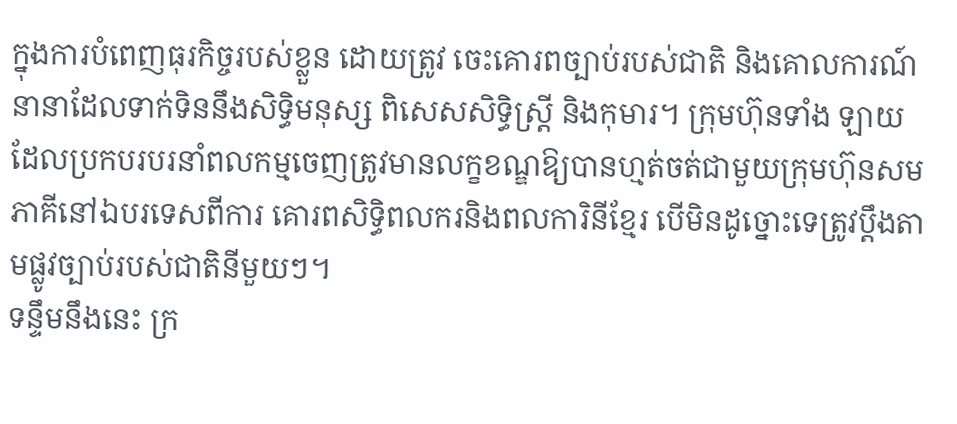ក្នុងការបំពេញធុរកិច្ចរបស់ខ្លួន ដោយត្រូវ ចេះគោរពច្បាប់របស់ជាតិ និងគោលការណ៍នានាដែលទាក់ទិននឹងសិទ្ធិមនុស្ស ពិសេសសិទ្ធិស្ត្រី និងកុមារ។ ក្រុមហ៊ុនទាំង ឡាយ ដែលប្រកបរបរនាំពលកម្មចេញត្រូវមានលក្ខខណ្ឌឱ្យបានហ្មត់ចត់ជាមួយក្រុមហ៊ុនសមភាគីនៅឯបរទេសពីការ គោរពសិទ្ធិពលករនិងពលការិនីខ្មែរ បើមិនដូច្នោះទេត្រូវប្តឹងតាមផ្លូវច្បាប់របស់ជាតិនីមួយៗ។
ទន្ទឹមនឹងនេះ ក្រ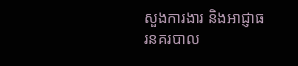សួងការងារ និងអាជ្ញាធរនគរបាល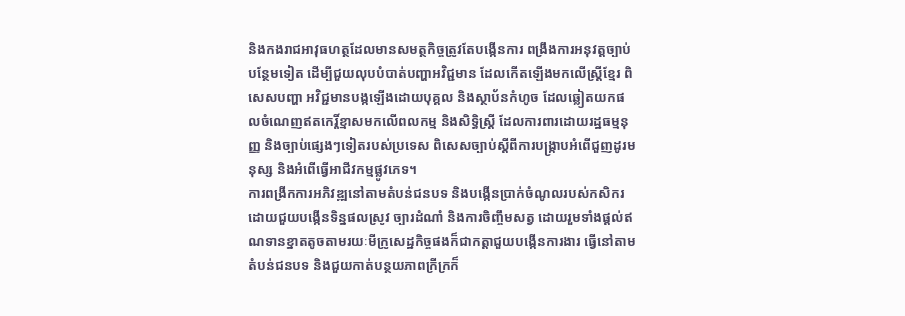និងកងរាជអាវុធហត្ថដែលមានសមត្ថកិច្ចត្រូវតែបង្កើនការ ពង្រឹងការអនុវត្តច្បាប់បន្ថែមទៀត ដើម្បីជួយលុបបំបាត់បញ្ហាអវិជ្ជមាន ដែលកើតឡើងមកលើស្ត្រីខ្មែរ ពិសេសបញ្ហា អវិជ្ជមានបង្កឡើងដោយបុគ្គល និងស្ថាប័នកំហូច ដែលឆ្លៀតយកផលចំណេញឥតកេរ្តិ៍ខ្មាសមកលើពលកម្ម និងសិទ្ធិស្ត្រី ដែលការពារដោយរដ្ឋធម្មនុញ្ញ និងច្បាប់ផ្សេងៗទៀតរបស់ប្រទេស ពិសេសច្បាប់ស្តីពីការបង្ក្រាបអំពើជួញដូរមនុស្ស និងអំពើធ្វើអាជីវកម្មផ្លូវភេទ។
ការពង្រីកការអភិវឌ្ឍនៅតាមតំបន់ជនបទ និងបង្កើនប្រាក់ចំណូលរបស់កសិករ ដោយជួយបង្កើនទិន្នផលស្រូវ ច្បារដំណាំ និងការចិញ្ចឹមសត្វ ដោយរួមទាំងផ្តល់ឥណទានខ្នាតតូចតាមរយៈមីក្រូសេដ្ឋកិច្ចផងក៏ជាកត្តាជួយបង្កើនការងារ ធ្វើនៅតាមតំបន់ជនបទ និងជួយកាត់បន្ថយភាពក្រីក្រក៏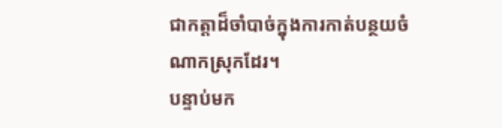ជាកត្តាដ៏ចាំបាច់ក្នុងការកាត់បន្ថយចំណាកស្រុកដែរ។
បន្ទាប់មក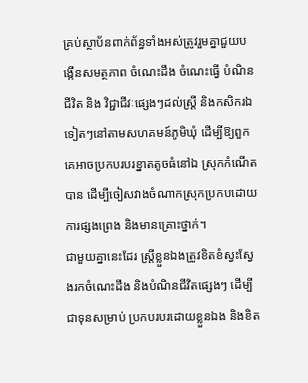គ្រប់ស្ថាប័នពាក់ព័ន្ធទាំងអស់ត្រូវរួមគ្នាជួយបង្កើនសមត្ថភាព ចំណេះដឹង ចំណេះធ្វើ បំណិនជីវិត និង វិជ្ជាជីវៈផ្សេងៗដល់ស្ត្រី និងកសិករឯទៀតៗនៅតាមសហគមន៍ភូមិឃុំ ដើម្បីឱ្យពួកគេអាចប្រកបរបរខ្នាតតូចធំនៅឯ ស្រុកកំណើតបាន ដើម្បីចៀសវាងចំណាកស្រុកប្រកបដោយការផ្សងព្រេង និងមានគ្រោះថ្នាក់។
ជាមួយគ្នានេះដែរ ស្ត្រីខ្លួនឯងត្រូវខិតខំស្វះស្វែងរកចំណេះដឹង និងបំណិនជីវិតផ្សេងៗ ដើម្បីជាទុនសម្រាប់ ប្រកបរបរដោយខ្លួនឯង និងខិត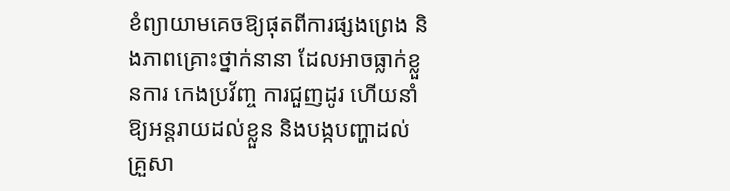ខំព្យាយាមគេចឱ្យផុតពីការផ្សងព្រេង និងភាពគ្រោះថ្នាក់នានា ដែលអាចធ្លាក់ខ្លួនការ កេងប្រវ័ញ្ច ការជួញដូរ ហើយនាំឱ្យអន្តរាយដល់ខ្លួន និងបង្កបញ្ហាដល់គ្រួសា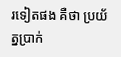រទៀតផង គឺថា ប្រយ័ត្នប្រាក់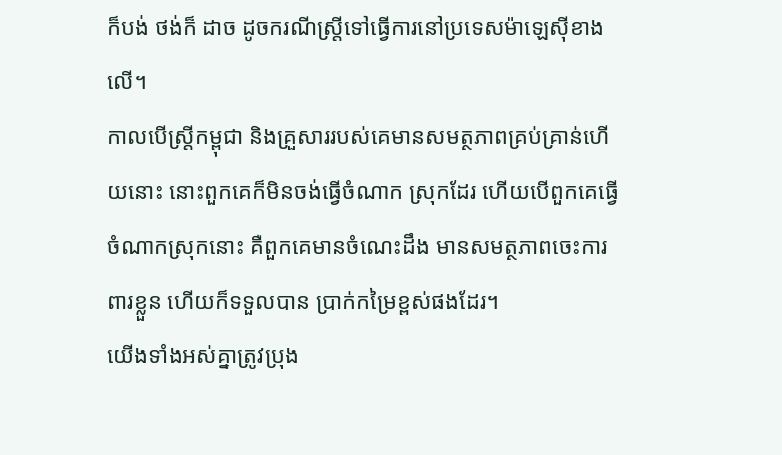ក៏បង់ ថង់ក៏ ដាច ដូចករណីស្ត្រីទៅធ្វើការនៅប្រទេសម៉ាឡេស៊ីខាងលើ។
កាលបើស្ត្រីកម្ពុជា និងគ្រួសាររបស់គេមានសមត្ថភាពគ្រប់គ្រាន់ហើយនោះ នោះពួកគេក៏មិនចង់ធ្វើចំណាក ស្រុកដែរ ហើយបើពួកគេធ្វើចំណាកស្រុកនោះ គឺពួកគេមានចំណេះដឹង មានសមត្ថភាពចេះការពារខ្លួន ហើយក៏ទទួលបាន ប្រាក់កម្រៃខ្ពស់ផងដែរ។
យើងទាំងអស់គ្នាត្រូវប្រុង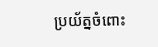ប្រយ័ត្នចំពោះ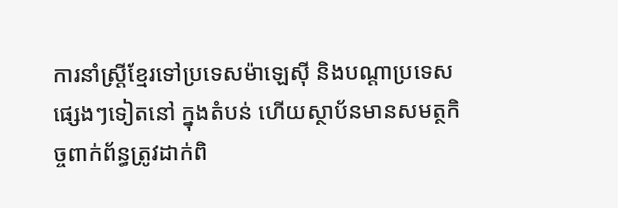ការនាំស្ត្រីខ្មែរទៅប្រទេសម៉ាឡេស៊ី និងបណ្តាប្រទេសផ្សេងៗទៀតនៅ ក្នុងតំបន់ ហើយស្ថាប័នមានសមត្ថកិច្ចពាក់ព័ន្ធត្រូវដាក់ពិ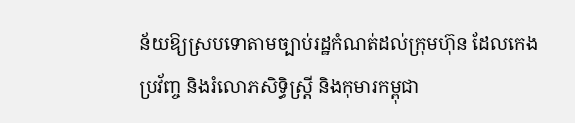ន័យឱ្យស្របទោតាមច្បាប់រដ្ឋកំណត់ដល់ក្រុមហ៊ុន ដែលកេងប្រវ័ញ្ច និងរំលោភសិទ្ធិស្ត្រី និងកុមារកម្ពុជា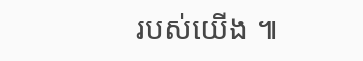របស់យើង ៕